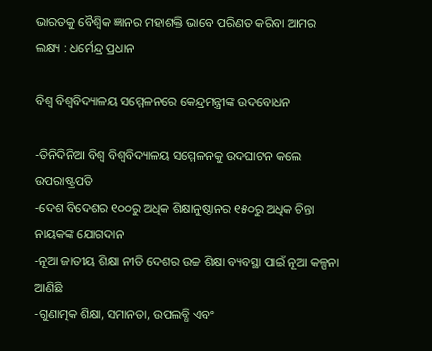ଭାରତକୁ ବୈଶ୍ୱିକ ଜ୍ଞାନର ମହାଶକ୍ତି ଭାବେ ପରିଣତ କରିବା ଆମର ଲକ୍ଷ୍ୟ : ଧର୍ମେନ୍ଦ୍ର ପ୍ରଧାନ

ବିଶ୍ବ ବିଶ୍ବବିଦ୍ୟାଳୟ ସମ୍ମେଳନରେ କେନ୍ଦ୍ରମନ୍ତ୍ରୀଙ୍କ ଉଦବୋଧନ

-ତିନିଦିନିଆ ବିଶ୍ବ ବିଶ୍ବବିଦ୍ୟାଳୟ ସମ୍ମେଳନକୁ ଉଦଘାଟନ କଲେ ଉପରାଷ୍ଟ୍ରପତି
-ଦେଶ ବିଦେଶର ୧୦୦ରୁ ଅଧିକ ଶିକ୍ଷାନୁଷ୍ଠାନର ୧୫୦ରୁ ଅଧିକ ଚିନ୍ତା ନାୟକଙ୍କ ଯୋଗଦାନ
-ନୂଆ ଜାତୀୟ ଶିକ୍ଷା ନୀତି ଦେଶର ଉଚ୍ଚ ଶିକ୍ଷା ବ୍ୟବସ୍ଥା ପାଇଁ ନୂଆ କଳ୍ପନା ଆଣିଛି
-ଗୁଣାତ୍ମକ ଶିକ୍ଷା, ସମାନତା, ଉପଲବ୍ଧି ଏବଂ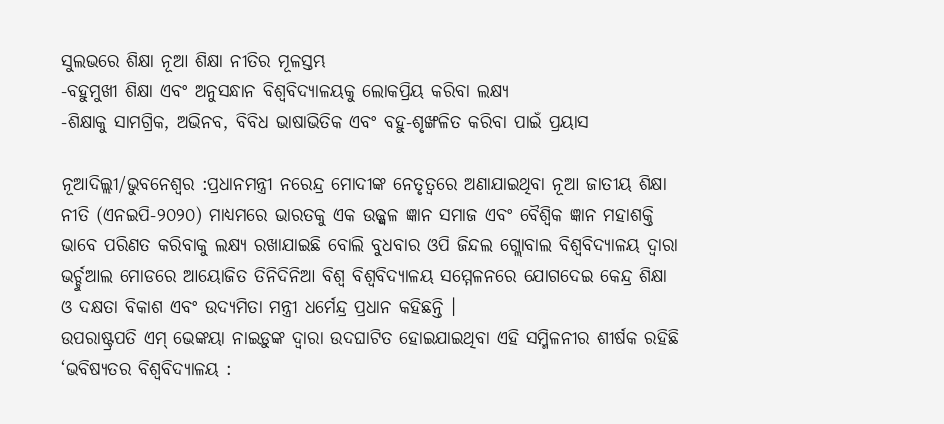ସୁଲଭରେ ଶିକ୍ଷା ନୂଆ ଶିକ୍ଷା ନୀତିର ମୂଳସ୍ତମ୍ଭ
-ବହୁମୁଖୀ ଶିକ୍ଷା ଏବଂ ଅନୁସନ୍ଧାନ ବିଶ୍ୱବିଦ୍ୟାଳୟକୁ ଲୋକପ୍ରିୟ କରିବା ଲକ୍ଷ୍ୟ
-ଶିକ୍ଷାକୁ ସାମଗ୍ରିକ, ଅଭିନବ, ବିବିଧ ଭାଷାଭିତିକ ଏବଂ ବହୁ-ଶୃଙ୍ଖଳିତ କରିବା ପାଇଁ ପ୍ରୟାସ

ନୂଆଦିଲ୍ଲୀ/ଭୁବନେଶ୍ୱର :ପ୍ରଧାନମନ୍ତ୍ରୀ ନରେନ୍ଦ୍ର ମୋଦୀଙ୍କ ନେତୃତ୍ୱରେ ଅଣାଯାଇଥିବା ନୂଆ ଜାତୀୟ ଶିକ୍ଷା ନୀତି (ଏନଇପି-୨୦୨୦) ମାଧ୍ୟମରେ ଭାରତକୁ ଏକ ଉଜ୍ଜ୍ୱଳ ଜ୍ଞାନ ସମାଜ ଏବଂ ବୈଶ୍ୱିକ ଜ୍ଞାନ ମହାଶକ୍ତି ଭାବେ ପରିଣତ କରିବାକୁ ଲକ୍ଷ୍ୟ ରଖାଯାଇଛି ବୋଲି ବୁଧବାର ଓପି ଜିନ୍ଦଲ ଗ୍ଲୋବାଲ ବିଶ୍ବବିଦ୍ୟାଳୟ ଦ୍ୱାରା ଭର୍ଚ୍ଚୁଆଲ ମୋଡରେ ଆୟୋଜିତ ତିନିଦିନିଆ ବିଶ୍ବ ବିଶ୍ବବିଦ୍ୟାଳୟ ସମ୍ମେଳନରେ ଯୋଗଦେଇ କେନ୍ଦ୍ର ଶିକ୍ଷା ଓ ଦକ୍ଷତା ବିକାଶ ଏବଂ ଉଦ୍ୟମିତା ମନ୍ତ୍ରୀ ଧର୍ମେନ୍ଦ୍ର ପ୍ରଧାନ କହିଛନ୍ତି ।
ଉପରାଷ୍ଟ୍ରପତି ଏମ୍ ଭେଙ୍କୟା ନାଇଡ଼ୁଙ୍କ ଦ୍ୱାରା ଉଦଘାଟିତ ହୋଇଯାଇଥିବା ଏହି ସମ୍ମିଳନୀର ଶୀର୍ଷକ ରହିଛି ‘ଭବିଷ୍ୟତର ବିଶ୍ୱବିଦ୍ୟାଳୟ :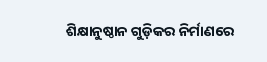ଶିକ୍ଷାନୁଷ୍ଠାନ ଗୁଡ଼ିକର ନିର୍ମାଣରେ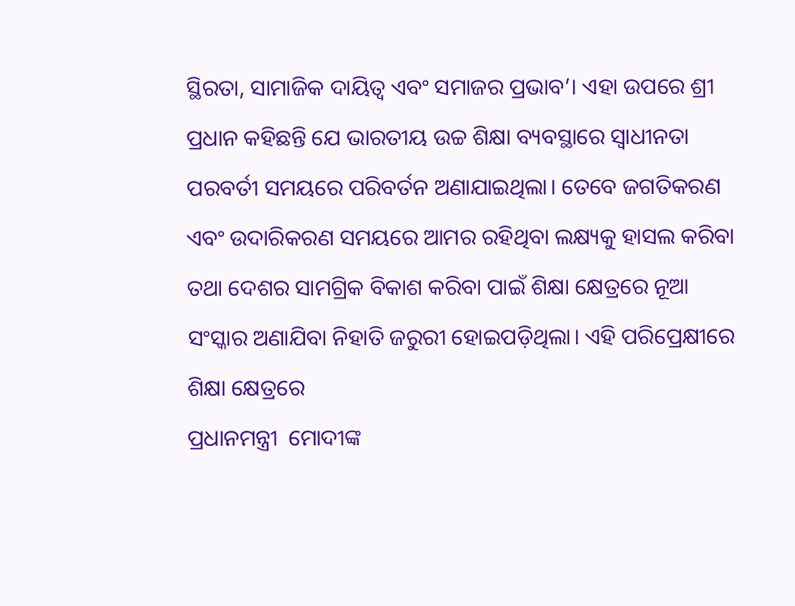ସ୍ଥିରତା, ସାମାଜିକ ଦାୟିତ୍ୱ ଏବଂ ସମାଜର ପ୍ରଭାବ’। ଏହା ଉପରେ ଶ୍ରୀ ପ୍ରଧାନ କହିଛନ୍ତି ଯେ ଭାରତୀୟ ଉଚ୍ଚ ଶିକ୍ଷା ବ୍ୟବସ୍ଥାରେ ସ୍ୱାଧୀନତା ପରବର୍ତୀ ସମୟରେ ପରିବର୍ତନ ଅଣାଯାଇଥିଲା। ତେବେ ଜଗତିକରଣ ଏବଂ ଉଦାରିକରଣ ସମୟରେ ଆମର ରହିଥିବା ଲକ୍ଷ୍ୟକୁ ହାସଲ କରିବା ତଥା ଦେଶର ସାମଗ୍ରିକ ବିକାଶ କରିବା ପାଇଁ ଶିକ୍ଷା କ୍ଷେତ୍ରରେ ନୂଆ ସଂସ୍କାର ଅଣାଯିବା ନିହାତି ଜରୁରୀ ହୋଇପଡ଼ିଥିଲା। ଏହି ପରିପ୍ରେକ୍ଷୀରେ ଶିକ୍ଷା କ୍ଷେତ୍ରରେ
ପ୍ରଧାନମନ୍ତ୍ରୀ  ମୋଦୀଙ୍କ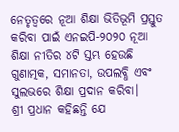ନେତୃତ୍ୱରେ ନୂଆ ଶିକ୍ଷା ଭିତିଭୂମି ପ୍ରସ୍ତୁତ କରିବା ପାଇଁ ଏନଇପି-୨୦୨୦ ନୂଆ ଶିକ୍ଷା ନୀତିର ୪ଟି ସ୍ତମ୍ଭ ହେଉଛି ଗୁଣାତ୍ମକ, ସମାନତା, ଉପଲବ୍ଧି ଏବଂ ସୁଲଭରେ ଶିକ୍ଷା ପ୍ରଦାନ କରିବା।
ଶ୍ରୀ ପ୍ରଧାନ କହିଛନ୍ତି ଯେ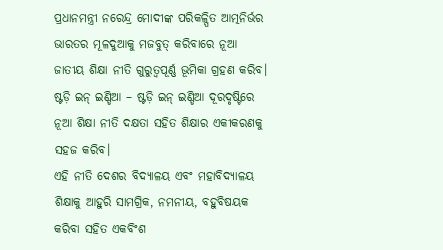ପ୍ରଧାନମନ୍ତ୍ରୀ ନରେନ୍ଦ୍ର ମୋଦୀଙ୍କ ପରିକଳ୍ପିତ ଆତ୍ମନିର୍ଭର ଭାରତର ମୂଳଦୁଆକୁ ମଜବୁତ୍ କରିବାରେ ନୂଆ ଜାତୀୟ ଶିକ୍ଷା ନୀତି ଗୁରୁତ୍ୱପୂର୍ଣ୍ଣ ଭୂମିକା ଗ୍ରହଣ କରିବ। ଷ୍ଟଡ଼ି ଇନ୍ ଇଣ୍ଡିଆ – ଷ୍ଟଡ଼ି ଇନ୍ ଇଣ୍ଡିଆ ଦୂରଦୃଷ୍ଟିରେ ନୂଆ ଶିକ୍ଷା ନୀତି ଦକ୍ଷତା ସହିତ ଶିକ୍ଷାର ଏକୀକରଣକୁ ସହଜ କରିବ।
ଏହି ନୀତି ଦେଶର ବିଦ୍ୟାଳୟ ଏବଂ ମହାବିଦ୍ୟାଳୟ ଶିକ୍ଷାକୁ ଆହୁରି ସାମଗ୍ରିକ, ନମନୀୟ, ବହୁବିଷୟକ କରିବା ସହିତ ଏକବିଂଶ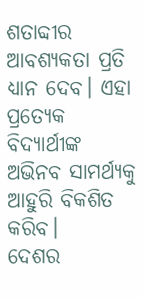ଶତାବ୍ଦୀର ଆବଶ୍ୟକତା ପ୍ରତି ଧ୍ୟାନ ଦେବ। ଏହା ପ୍ରତ୍ୟେକ ବିଦ୍ୟାର୍ଥୀଙ୍କ ଅଭିନବ ସାମର୍ଥ୍ୟକୁ ଆହୁରି ବିକଶିତ କରିବ।
ଦେଶର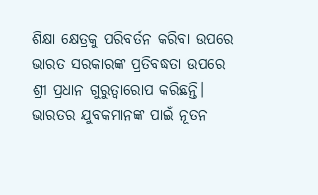ଶିକ୍ଷା କ୍ଷେତ୍ରକୁ ପରିବର୍ତନ କରିବା ଉପରେ ଭାରତ ସରକାରଙ୍କ ପ୍ରତିବଦ୍ଧତା ଉପରେ ଶ୍ରୀ ପ୍ରଧାନ ଗୁରୁତ୍ୱାରୋପ କରିଛନ୍ତି। ଭାରତର ଯୁବକମାନଙ୍କ ପାଇଁ ନୂତନ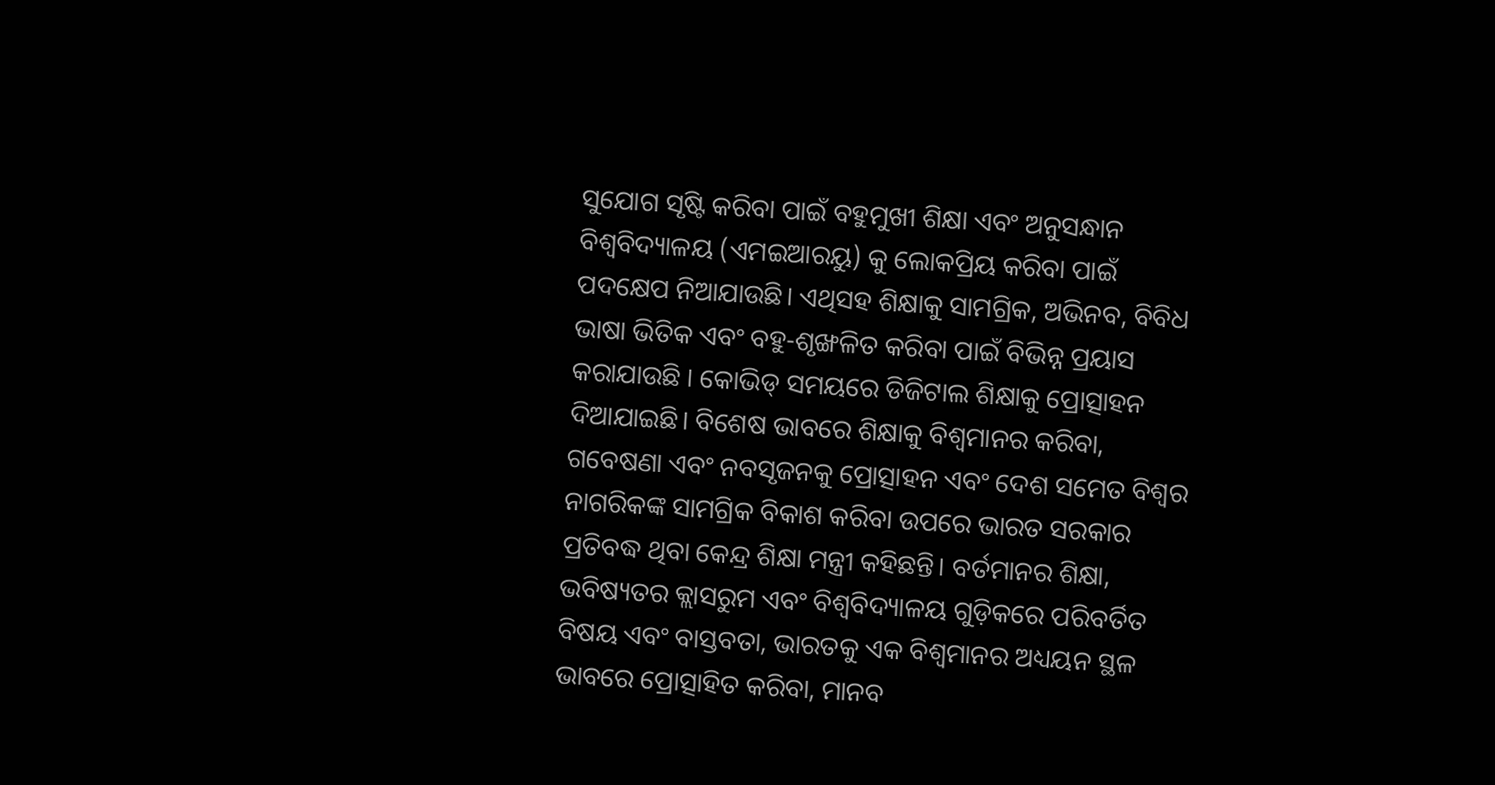ସୁଯୋଗ ସୃଷ୍ଟି କରିବା ପାଇଁ ବହୁମୁଖୀ ଶିକ୍ଷା ଏବଂ ଅନୁସନ୍ଧାନ ବିଶ୍ୱବିଦ୍ୟାଳୟ (ଏମଇଆରୟୁ) କୁ ଲୋକପ୍ରିୟ କରିବା ପାଇଁ ପଦକ୍ଷେପ ନିଆଯାଉଛି। ଏଥିସହ ଶିକ୍ଷାକୁ ସାମଗ୍ରିକ, ଅଭିନବ, ବିବିଧ ଭାଷା ଭିତିକ ଏବଂ ବହୁ-ଶୃଙ୍ଖଳିତ କରିବା ପାଇଁ ବିଭିନ୍ନ ପ୍ରୟାସ କରାଯାଉଛି । କୋଭିଡ୍ ସମୟରେ ଡିଜିଟାଲ ଶିକ୍ଷାକୁ ପ୍ରୋତ୍ସାହନ ଦିଆଯାଇଛି। ବିଶେଷ ଭାବରେ ଶିକ୍ଷାକୁ ବିଶ୍ୱମାନର କରିବା, ଗବେଷଣା ଏବଂ ନବସୃଜନକୁ ପ୍ରୋତ୍ସାହନ ଏବଂ ଦେଶ ସମେତ ବିଶ୍ୱର ନାଗରିକଙ୍କ ସାମଗ୍ରିକ ବିକାଶ କରିବା ଉପରେ ଭାରତ ସରକାର ପ୍ରତିବଦ୍ଧ ଥିବା କେନ୍ଦ୍ର ଶିକ୍ଷା ମନ୍ତ୍ରୀ କହିଛନ୍ତି। ବର୍ତମାନର ଶିକ୍ଷା, ଭବିଷ୍ୟତର କ୍ଲାସରୁମ ଏବଂ ବିଶ୍ୱବିଦ୍ୟାଳୟ ଗୁଡ଼ିକରେ ପରିବର୍ତିତ ବିଷୟ ଏବଂ ବାସ୍ତବତା, ଭାରତକୁ ଏକ ବିଶ୍ୱମାନର ଅଧ୍ୟୟନ ସ୍ଥଳ ଭାବରେ ପ୍ରୋତ୍ସାହିତ କରିବା, ମାନବ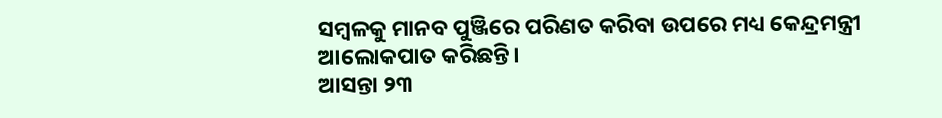ସମ୍ବଳକୁ ମାନବ ପୁଞ୍ଜିରେ ପରିଣତ କରିବା ଉପରେ ମଧ୍ୟ କେନ୍ଦ୍ରମନ୍ତ୍ରୀ ଆଲୋକପାତ କରିଛନ୍ତି।
ଆସନ୍ତା ୨୩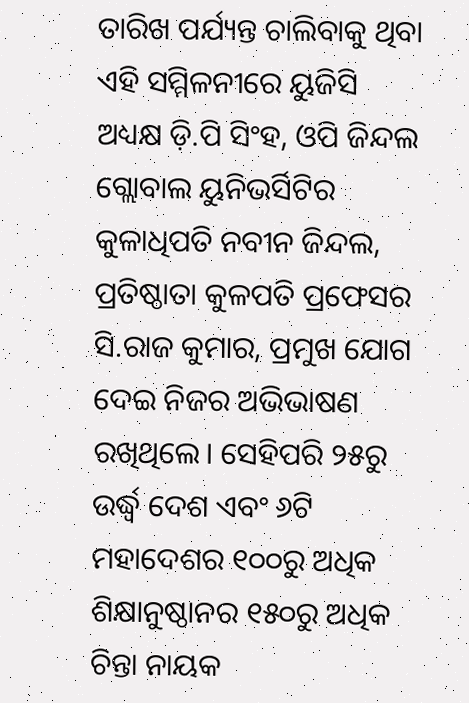ତାରିଖ ପର୍ଯ୍ୟନ୍ତ ଚାଲିବାକୁ ଥିବା ଏହି ସମ୍ମିଳନୀରେ ୟୁଜିସି ଅଧ୍ୟକ୍ଷ ଡ଼ି.ପି ସିଂହ, ଓପି ଜିନ୍ଦଲ ଗ୍ଲୋବାଲ ୟୁନିଭର୍ସିଟିର କୁଳାଧିପତି ନବୀନ ଜିନ୍ଦଲ, ପ୍ରତିଷ୍ଠାତା କୁଳପତି ପ୍ରଫେସର ସି.ରାଜ କୁମାର, ପ୍ରମୁଖ ଯୋଗ ଦେଇ ନିଜର ଅଭିଭାଷଣ ରଖିଥିଲେ। ସେହିପରି ୨୫ରୁ ଉର୍ଦ୍ଧ୍ୱ ଦେଶ ଏବଂ ୬ଟି ମହାଦେଶର ୧୦୦ରୁ ଅଧିକ ଶିକ୍ଷାନୁଷ୍ଠାନର ୧୫୦ରୁ ଅଧିକ ଚିନ୍ତା ନାୟକ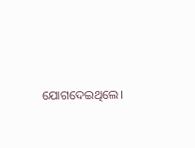ଯୋଗଦେଇଥିଲେ।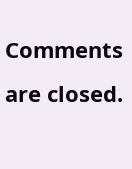Comments are closed.